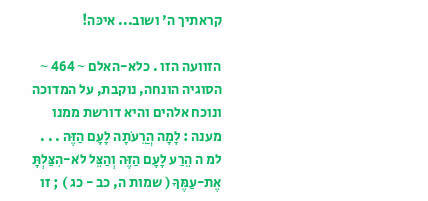קראתיך ה' ושוב... איכּה!

הזוועה הזו . כלא-האלם ~ 464 ~ הסוגיה הונחה, נוקבת, על המדוכה ונוכח אלהים והיא דורשת ממנו מענה : לָמָה הֲרֵעֹתָה לָעָם הַזֶּה . . . למ ה הֵרַע לָעָם הַזֶּה וְהַצֵּל לֹא-הִצַּלְתָּ אֶת-עַמֶּךָ ( שמות ה, כב - כג ) ; זו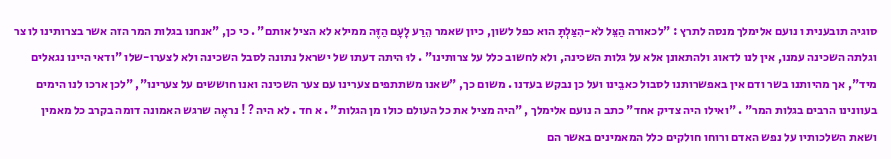סוגיה תובענית ו נועם אלימלך מנסה לתרץ : "לכאורה הַצֵּל לֹא-הִצַּלְתָּ הוא כפל לשון, כיון שאמר הֵרַע לָעָם הַזֶּה ממילא לא הציל אותם" . כי כן, "אנחנו בגלות המר הזה אשר בצרותינו לו צר וגלתה השכינה עמנו, אין לנו לדאוג ולהתאונן אלא על גלות השכינה, ולא לחשוב כלל על צרותינו" . לוּ היתה דעתו של ישראל נתונה לסבל השכינה ולא לצערו-שלו "ודאי היינו נגאלים מיד", אך מהיותנו בשר ודם אין באפשרותנו לסבול כאבֵינו ועל כן נבקש בעדנו . משום כך, "שאנו משתתפים צערינו עם צער השכינה ואנו חוששים על צערינו", "לכן ארכו לנו הימים בעוונינו הרבים בגלות המר" . "ואילו היה צדיק אחד" כתב ה נועם אלימלך , "היה מציל את כל העולם כולו מן הגלות" . א חד . לא היה ? ! נראֶה שרגש האמונה דומה בקרב כל מאמין ושאת השלכותיו על נפש האדם ורוחו חולקים כלל המאמינים באשר הם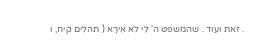. זאת ועוד . שהמשפט ה' לִי לֹא אִירָא ( תהלים קיח, ו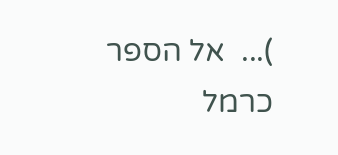)...  אל הספר
כרמל